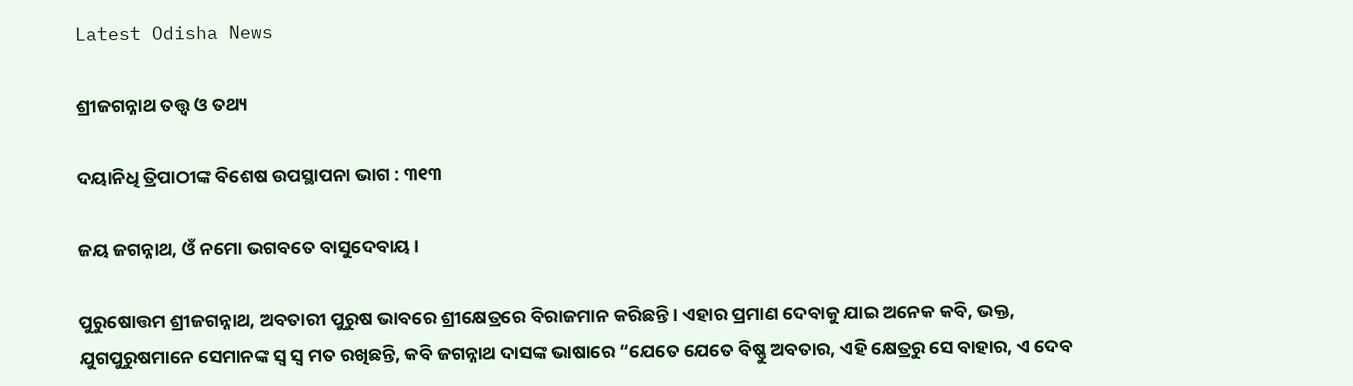Latest Odisha News

ଶ୍ରୀଜଗନ୍ନାଥ ତତ୍ତ୍ୱ ଓ ତଥ୍ୟ

ଦୟାନିଧି ତ୍ରିପାଠୀଙ୍କ ବିଶେଷ ଉପସ୍ଥାପନା ଭାଗ : ୩୧୩

ଜୟ ଜଗନ୍ନାଥ, ଓଁ ନମୋ ଭଗବତେ ବାସୁଦେବାୟ।

ପୁରୁଷୋତ୍ତମ ଶ୍ରୀଜଗନ୍ନାଥ, ଅବତାରୀ ପୁରୁଷ ଭାବରେ ଶ୍ରୀକ୍ଷେତ୍ରରେ ବିରାଜମାନ କରିଛନ୍ତି। ଏହାର ପ୍ରମାଣ ଦେବାକୁ ଯାଇ ଅନେକ କବି, ଭକ୍ତ, ଯୁଗପୁରୁଷମାନେ ସେମାନଙ୍କ ସ୍ଵ ସ୍ଵ ମତ ରଖିଛନ୍ତି, କବି ଜଗନ୍ନାଥ ଦାସଙ୍କ ଭାଷାରେ “ଯେତେ ଯେତେ ବିଷ୍ଣୁ ଅବତାର, ଏହି କ୍ଷେତ୍ରରୁ ସେ ବାହାର, ଏ ଦେବ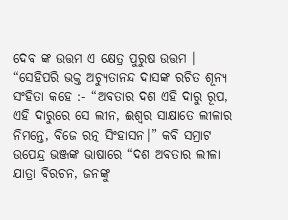ଦେବ ଙ୍କ ଉତ୍ତମ ଏ କ୍ଷେତ୍ର ପୁରୁଷ ଉତ୍ତମ । “ସେହିପରି ଭକ୍ତ ଅଚ୍ୟୁତାନନ୍ଦ ଦାସଙ୍କ ରଚିତ ଶୂନ୍ୟ ସଂହିତା କହେ :- “ଅବତାର ଦଶ ଏହି ଦାରୁ ରୂପ, ଏହି ଦାରୁରେ ସେ ଲୀନ, ଈଶ୍ୱର ସାକ୍ଷାତେ ଲୀଳାର ନିମନ୍ତେ, ବିଜେ ରତ୍ନ ସିଂହାସନ।” କବି ସମ୍ରାଟ ଉପେନ୍ଦ୍ର ଭଞ୍ଜଙ୍କ ଭାଷାରେ “ଦଶ ଅବତାର ଲୀଳା
ଯାତ୍ରା ବିରଚନ, ଜନଙ୍କୁ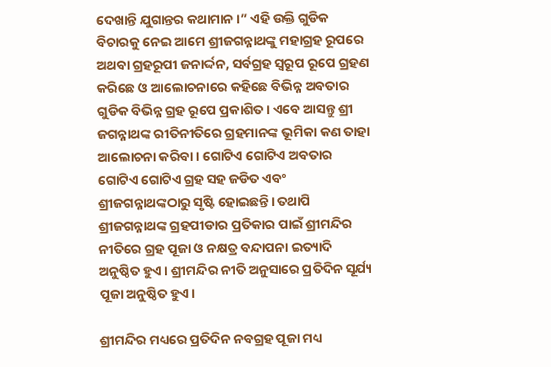ଦେଖାନ୍ତି ଯୁଗାନ୍ତର କଥାମାନ ।” ଏହି ଉକ୍ତି ଗୁଡିକ ବିଚାରକୁ ନେଇ ଆମେ ଶ୍ରୀଜଗନ୍ନାଥଙ୍କୁ ମହାଗ୍ରହ ରୂପରେ ଅଥବା ଗ୍ରହରୂପୀ ଜନାର୍ଦ୍ଦନ, ସର୍ବଗ୍ରହ ସ୍ୱରୂପ ରୂପେ ଗ୍ରହଣ କରିଛେ ଓ ଆଲୋଚନାରେ କହିଛେ ବିଭିନ୍ନ ଅବତାର ଗୁଡିକ ବିଭିନ୍ନ ଗ୍ରହ ରୂପେ ପ୍ରକାଶିତ। ଏବେ ଆସନ୍ତୁ ଶ୍ରୀ ଜଗନ୍ନାଥଙ୍କ ରୀତିନୀତିରେ ଗ୍ରହମାନଙ୍କ ଭୂମିକା କଣ ତାହା ଆଲୋଚନା କରିବା। ଗୋଟିଏ ଗୋଟିଏ ଅବତାର ଗୋଟିଏ ଗୋଟିଏ ଗ୍ରହ ସହ ଜଡିତ ଏବଂ ଶ୍ରୀଜଗନ୍ନାଥଙ୍କଠାରୁ ସୃଷ୍ଟି ହୋଇଛନ୍ତି। ତଥାପି ଶ୍ରୀଜଗନ୍ନାଥଙ୍କ ଗ୍ରହପୀଡାର ପ୍ରତିକାର ପାଇଁ ଶ୍ରୀମନ୍ଦିର ନୀତିରେ ଗ୍ରହ ପୂଜା ଓ ନକ୍ଷତ୍ର ବନ୍ଦାପନା ଇତ୍ୟାଦି ଅନୁଷ୍ଠିତ ହୁଏ। ଶ୍ରୀମନ୍ଦିର ନୀତି ଅନୁସାରେ ପ୍ରତିଦିନ ସୂର୍ଯ୍ୟ ପୂଜା ଅନୁଷ୍ଠିତ ହୁଏ।

ଶ୍ରୀମନ୍ଦିର ମଧ୍ୟରେ ପ୍ରତିଦିନ ନବଗ୍ରହ ପୂଜା ମଧ୍ୟ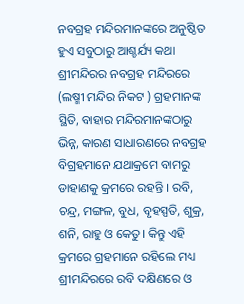ନବଗ୍ରହ ମନ୍ଦିରମାନଙ୍କରେ ଅନୁଷ୍ଠିତ ହୁଏ ସବୁଠାରୁ ଆଶ୍ଚର୍ଯ୍ୟ କଥା ଶ୍ରୀମନ୍ଦିରର ନବଗ୍ରହ ମନ୍ଦିରରେ (ଲଷ୍ମୀ ମନ୍ଦିର ନିକଟ ) ଗ୍ରହମାନଙ୍କ ସ୍ଥିତି, ବାହାର ମନ୍ଦିରମାନଙ୍କଠାରୁ ଭିନ୍ନ, କାରଣ ସାଧାରଣରେ ନବଗ୍ରହ ବିଗ୍ରହମାନେ ଯଥାକ୍ରମେ ବାମରୁ ଡାହାଣକୁ କ୍ରମରେ ରହନ୍ତି । ରବି, ଚନ୍ଦ୍ର, ମଙ୍ଗଳ, ବୁଧ, ବୃହସ୍ପତି, ଶୁକ୍ର, ଶନି, ରାହୁ ଓ କେତୁ। କିନ୍ତୁ ଏହି କ୍ରମରେ ଗ୍ରହମାନେ ରହିଲେ ମଧ୍ୟ ଶ୍ରୀମନ୍ଦିରରେ ରବି ଦକ୍ଷିଣରେ ଓ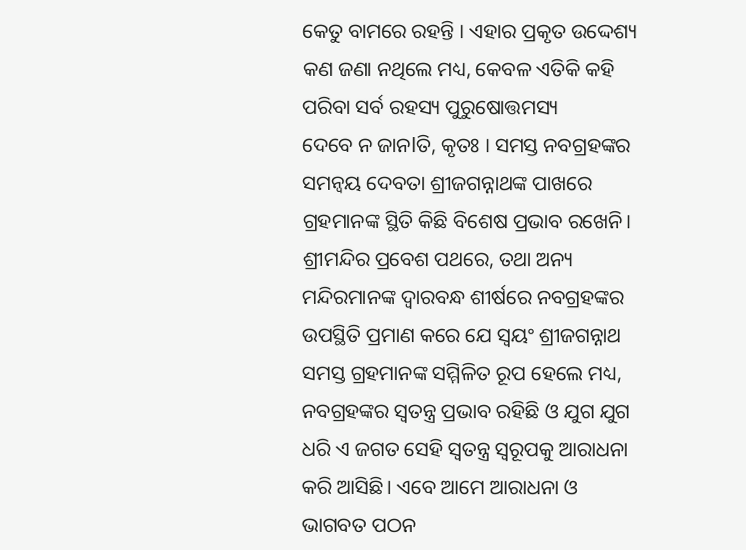କେତୁ ବାମରେ ରହନ୍ତି । ଏହାର ପ୍ରକୃତ ଉଦ୍ଦେଶ୍ୟ କଣ ଜଣା ନଥିଲେ ମଧ୍ୟ, କେବଳ ଏତିକି କହି ପରିବା ସର୍ବ ରହସ୍ୟ ପୁରୁଷୋତ୍ତମସ୍ୟ
ଦେବେ ନ ଜାନlତି, କୃତଃ । ସମସ୍ତ ନବଗ୍ରହଙ୍କର ସମନ୍ୱୟ ଦେବତା ଶ୍ରୀଜଗନ୍ନାଥଙ୍କ ପାଖରେ ଗ୍ରହମାନଙ୍କ ସ୍ଥିତି କିଛି ବିଶେଷ ପ୍ରଭାବ ରଖେନି। ଶ୍ରୀମନ୍ଦିର ପ୍ରବେଶ ପଥରେ, ତଥା ଅନ୍ୟ ମନ୍ଦିରମାନଙ୍କ ଦ୍ୱାରବନ୍ଧ ଶୀର୍ଷରେ ନବଗ୍ରହଙ୍କର ଉପସ୍ଥିତି ପ୍ରମାଣ କରେ ଯେ ସ୍ୱୟଂ ଶ୍ରୀଜଗନ୍ନାଥ ସମସ୍ତ ଗ୍ରହମାନଙ୍କ ସମ୍ମିଳିତ ରୂପ ହେଲେ ମଧ୍ୟ, ନବଗ୍ରହଙ୍କର ସ୍ୱତନ୍ତ୍ର ପ୍ରଭାବ ରହିଛି ଓ ଯୁଗ ଯୁଗ ଧରି ଏ ଜଗତ ସେହି ସ୍ୱତନ୍ତ୍ର ସ୍ୱରୂପକୁ ଆରାଧନା କରି ଆସିଛି। ଏବେ ଆମେ ଆରାଧନା ଓ ଭାଗବତ ପଠନ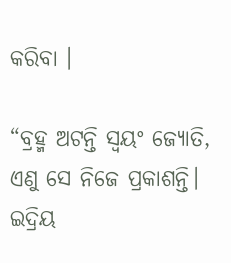କରିବା ।

“ବ୍ରହ୍ମ ଅଟନ୍ତି ସ୍ୱୟଂ ଜ୍ୟୋତି,
ଏଣୁ ସେ ନିଜେ ପ୍ରକାଶନ୍ତି।
ଇଦ୍ରିୟ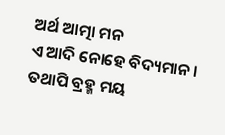ଅର୍ଥ ଆତ୍ମା ମନ
ଏ ଆଦି ନୋହେ ବିଦ୍ୟମାନ ।
ତଥାପି ବ୍ରହ୍ମ ମୟ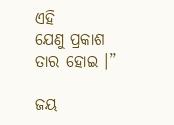ଏହି
ଯେଣୁ ପ୍ରକାଶ ତାର ହୋଇ ।”

ଜୟ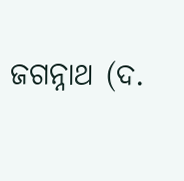ଜଗନ୍ନାଥ (ଦ.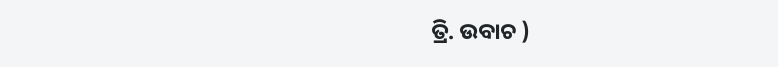ତ୍ରି. ଉବାଚ )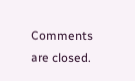Comments are closed.